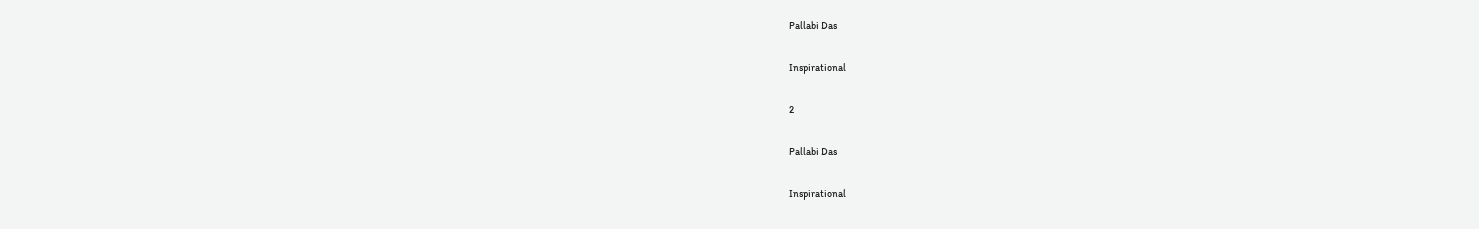Pallabi Das

Inspirational

2

Pallabi Das

Inspirational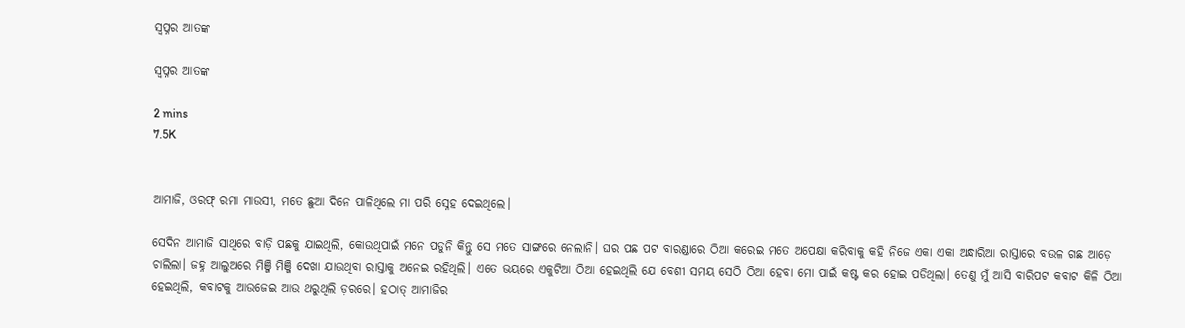ସ୍ଵପ୍ନର ଆତଙ୍କ

ସ୍ଵପ୍ନର ଆତଙ୍କ

2 mins
7.5K


ଆମାଜି, ଓରଫ୍ ରମା ମାଉସୀ, ମତେ ଛୁଆ ଦିନେ ପାଳିଥିଲେ ମା ପରି ସ୍ନେହ ଦେଇଥିଲେ।

ସେଦିନ ଆମାଜି ସାଥିରେ ବାଡ଼ି ପଛକୁ ଯାଇଥିଲି, କୋଉଥିପାଇଁ ମନେ ପଡୁନି କିନ୍ତୁ ସେ ମତେ ସାଙ୍ଗରେ ନେଲାନି। ଘର ପଛ ପଟ ବାରଣ୍ଡାରେ ଠିଆ କରେଇ ମତେ ଅପେକ୍ଷା କରିବାକୁ କହି ନିଜେ ଏକା ଏକା ଅନ୍ଧାରିଆ ରାସ୍ତାରେ ବଉଳ ଗଛ ଆଡ଼େ ଚାଲିଲା। ଜହ୍ନ ଆଲୁଅରେ ମିଞ୍ଜି ମିଞ୍ଜି ଦେଖା ଯାଉଥିବା ରାସ୍ତାକୁ ଅନେଇ ରହିଥିଲି। ଏତେ ଭୟରେ ଏକୁଟିଆ ଠିଆ ହେଇଥିଲି ଯେ ବେଶୀ ସମୟ ସେଠି ଠିଆ ହେବା ମୋ ପାଇଁ କଷ୍ଟ କର ହୋଇ ପଡିଥିଲା। ତେଣୁ ମୁଁ ଆସି ବାରିପଟ କବାଟ କିଳି ଠିଆ ହେଇଥିଲି, କବାଟକୁ ଆଉଜେଇ ଆଉ ଥରୁଥିଲି ଡ଼ରରେ। ହଠାତ୍ ଆମାଜିର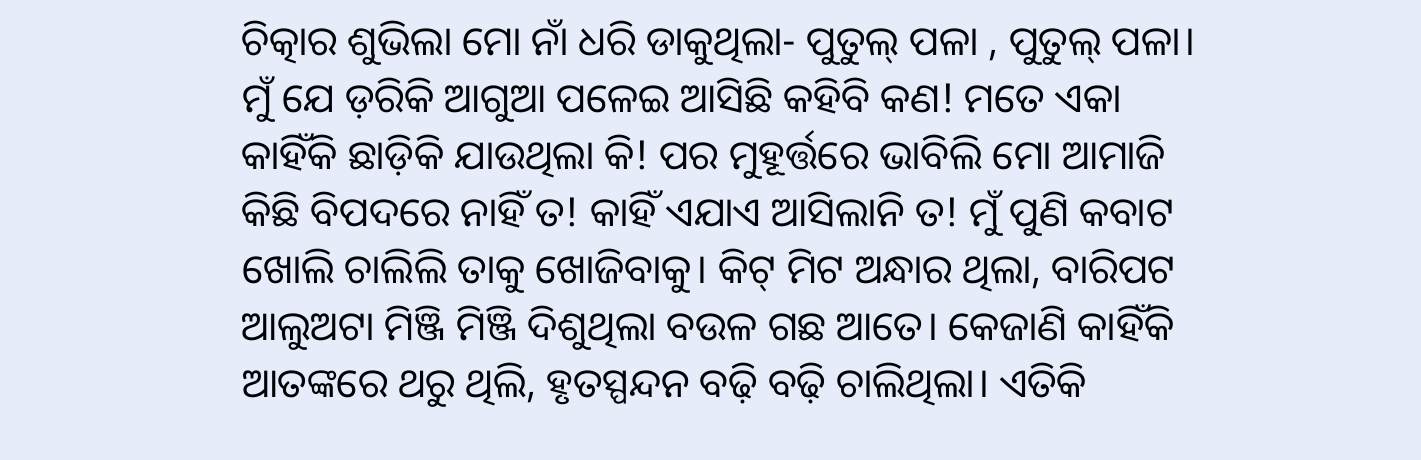ଚିତ୍କାର ଶୁଭିଲା ମୋ ନାଁ ଧରି ଡାକୁଥିଲା- ପୁତୁଲ୍ ପଳା , ପୁତୁଲ୍ ପଳା। ମୁଁ ଯେ ଡ଼ରିକି ଆଗୁଆ ପଳେଇ ଆସିଛି କହିବି କଣ! ମତେ ଏକା କାହିଁକି ଛାଡ଼ିକି ଯାଉଥିଲା କି! ପର ମୁହୂର୍ତ୍ତରେ ଭାବିଲି ମୋ ଆମାଜି କିଛି ବିପଦରେ ନାହିଁ ତ! କାହିଁ ଏଯାଏ ଆସିଲାନି ତ! ମୁଁ ପୁଣି କବାଟ ଖୋଲି ଚାଲିଲି ତାକୁ ଖୋଜିବାକୁ। କିଟ୍ ମିଟ ଅନ୍ଧାର ଥିଲା, ବାରିପଟ ଆଲୁଅଟା ମିଞ୍ଜି ମିଞ୍ଜି ଦିଶୁଥିଲା ବଉଳ ଗଛ ଆତେ। କେଜାଣି କାହିଁକି ଆତଙ୍କରେ ଥରୁ ଥିଲି, ହୃତସ୍ପନ୍ଦନ ବଢ଼ି ବଢ଼ି ଚାଲିଥିଲା। ଏତିକି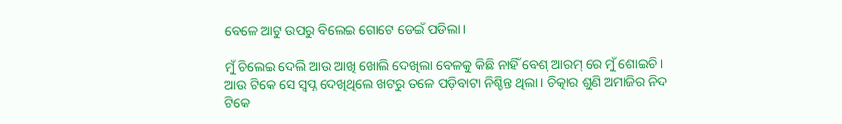ବେଳେ ଆଟୁ ଉପରୁ ବିଲେଇ ଗୋଟେ ଡେଇଁ ପଡିଲା।

ମୁଁ ଚିଲେଇ ଦେଲି ଆଉ ଆଖି ଖୋଲି ଦେଖିଲା ବେଳକୁ କିଛି ନାହିଁ ବେଶ୍ ଆରମ୍ ରେ ମୁଁ ଶୋଇଚି। ଆଉ ଟିକେ ସେ ସ୍ଵପ୍ନ ଦେଖିଥିଲେ ଖଟରୁ ତଳେ ପଡ଼ିବାଟା ନିଶ୍ଚିନ୍ତ ଥିଲା। ଚିତ୍କାର ଶୁଣି ଅମାଜିର ନିଦ ଟିକେ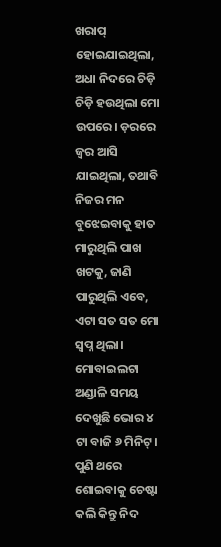ଖରାପ୍ ହୋଇଯାଇଥିଲା, ଅଧା ନିଦରେ ଚିଡ଼ି ଚିଡ଼ି ହଉଥିଲା ମୋ ଉପରେ। ଡ଼ରରେ ଜ୍ଵର ଆସି ଯାଇଥିଲା, ତଥାବି ନିଜର ମନ ବୁଝେଇବାକୁ ହାତ ମାରୁଥିଲି ପାଖ ଖଟକୁ, ଜାଣି ପାରୁଥିଲି ଏବେ, ଏଟା ସତ ସତ ମୋ ସ୍ଵପ୍ନ ଥିଲା। ମୋବାଇଲଟା ଅଣ୍ଡାଳି ସମୟ ଦେଖୁଛି ଭୋର ୪ ଟା ବାଜି ୬ ମିନିଟ୍। ପୁଣି ଥରେ ଶୋଇବାକୁ ଚେଷ୍ଟା କଲି କିନ୍ତୁ ନିଦ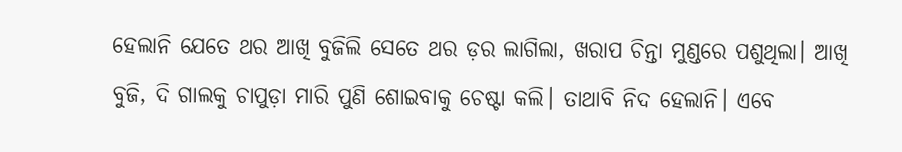ହେଲାନି ଯେତେ ଥର ଆଖି ବୁଜିଲି ସେତେ ଥର ଡ଼ର ଲାଗିଲା, ଖରାପ ଚିନ୍ତା ମୁଣ୍ଡରେ ପଶୁଥିଲା। ଆଖି ବୁଜି, ଦି ଗାଲକୁ ଚାପୁଡ଼ା ମାରି ପୁଣି ଶୋଇବାକୁ ଚେଷ୍ଟା କଲି। ତାଥାବି ନିଦ ହେଲାନି। ଏବେ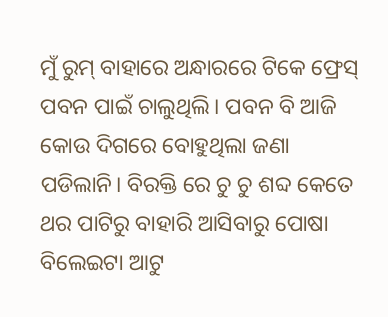ମୁଁ ରୁମ୍ ବାହାରେ ଅନ୍ଧାରରେ ଟିକେ ଫ୍ରେସ୍ ପବନ ପାଇଁ ଚାଲୁଥିଲି। ପବନ ବି ଆଜି କୋଉ ଦିଗରେ ବୋହୁଥିଲା ଜଣା ପଡିଲାନି। ବିରକ୍ତି ରେ ଚୁ ଚୁ ଶବ୍ଦ କେତେ ଥର ପାଟିରୁ ବାହାରି ଆସିବାରୁ ପୋଷା ବିଲେଇଟା ଆଟୁ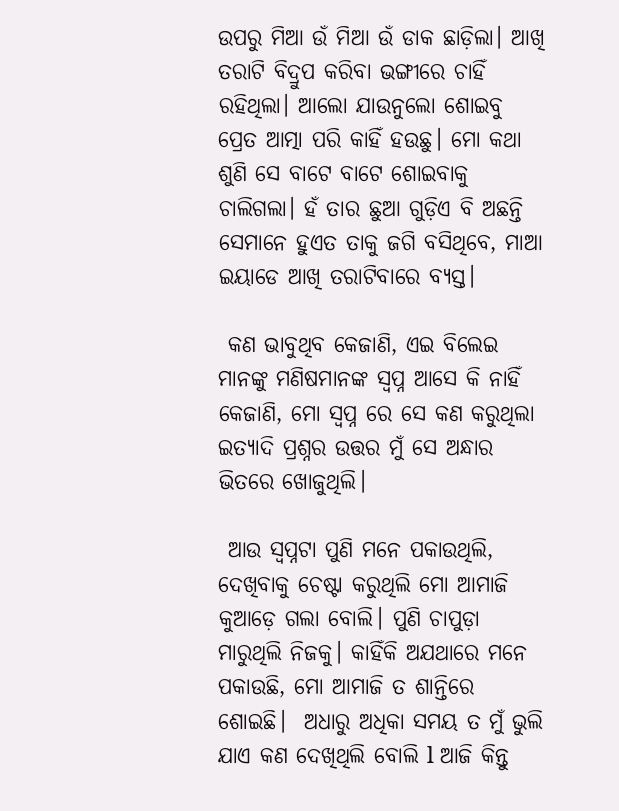ଉପରୁ ମିଆ ଉଁ ମିଆ ଉଁ ଡାକ ଛାଡ଼ିଲା। ଆଖି ତରାଟି ବିଦ୍ରୁପ କରିବା ଭଙ୍ଗୀରେ ଚାହିଁ ରହିଥିଲା। ଆଲୋ ଯାଉନୁଲୋ ଶୋଇବୁ ପ୍ରେତ ଆତ୍ମା ପରି କାହିଁ ହଉଛୁ। ମୋ କଥା ଶୁଣି ସେ ବାଟେ ବାଟେ ଶୋଇବାକୁ ଚାଲିଗଲା। ହଁ ତାର ଛୁଆ ଗୁଡ଼ିଏ ବି ଅଛନ୍ତି ସେମାନେ ହୁଏତ ତାକୁ ଜଗି ବସିଥିବେ, ମାଆ ଇୟାଡେ ଆଖି ତରାଟିବାରେ ବ୍ୟସ୍ତ।

 କଣ ଭାବୁଥିବ କେଜାଣି, ଏଇ ବିଲେଇ ମାନଙ୍କୁ ମଣିଷମାନଙ୍କ ସ୍ବପ୍ନ ଆସେ କି ନାହିଁ କେଜାଣି, ମୋ ସ୍ଵପ୍ନ ରେ ସେ କଣ କରୁଥିଲା ଇତ୍ୟାଦି ପ୍ରଶ୍ନର ଉତ୍ତର ମୁଁ ସେ ଅନ୍ଧାର ଭିତରେ ଖୋଜୁଥିଲି।

 ଆଉ ସ୍ଵପ୍ନଟା ପୁଣି ମନେ ପକାଉଥିଲି, ଦେଖିବାକୁ ଚେଷ୍ଟା କରୁଥିଲି ମୋ ଆମାଜି କୁଆଡ଼େ ଗଲା ବୋଲି। ପୁଣି ଚାପୁଡ଼ା ମାରୁଥିଲି ନିଜକୁ। କାହିଁକି ଅଯଥାରେ ମନେ ପକାଉଛି, ମୋ ଆମାଜି ତ ଶାନ୍ତିରେ ଶୋଇଛି।  ଅଧାରୁ ଅଧିକା ସମୟ ତ ମୁଁ ଭୁଲି ଯାଏ କଣ ଦେଖିଥିଲି ବୋଲି l ଆଜି କିନ୍ତୁ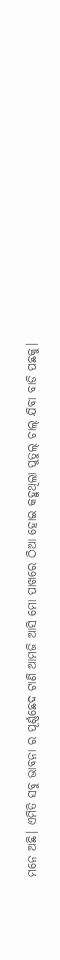ମନେ ଅଛି। ଏମିତି ସବୁ ଭାବନା ର ପୂର୍ଣ୍ଣଛେଦ ଟାଣି ଆମଜି ଆସି ମୋ ପାଖରେ ଠିଆ ହୋଇ କହୁଥିଲା ପୁତୁଲ୍ ଚାଲ୍ ଯିବା ବାଡି ପଛକୁ।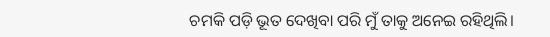ଚମକି ପଡ଼ି ଭୂତ ଦେଖିବା ପରି ମୁଁ ତାକୁ ଅନେଇ ରହିଥିଲି।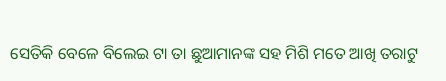ସେତିକି ବେଳେ ବିଲେଇ ଟା ତା ଛୁଆମାନଙ୍କ ସହ ମିଶି ମତେ ଆଖି ତରାଟୁ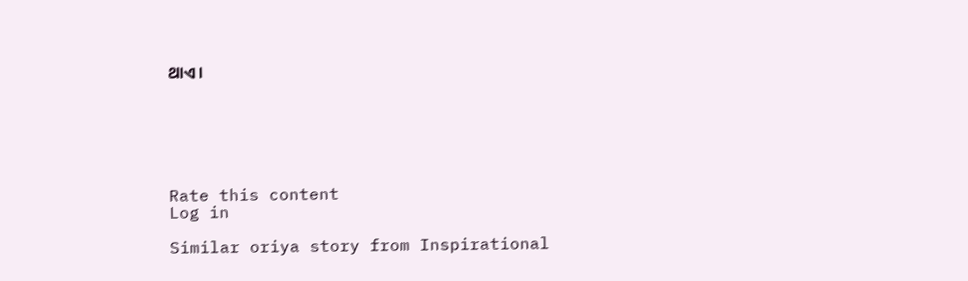ଥାଏ।






Rate this content
Log in

Similar oriya story from Inspirational